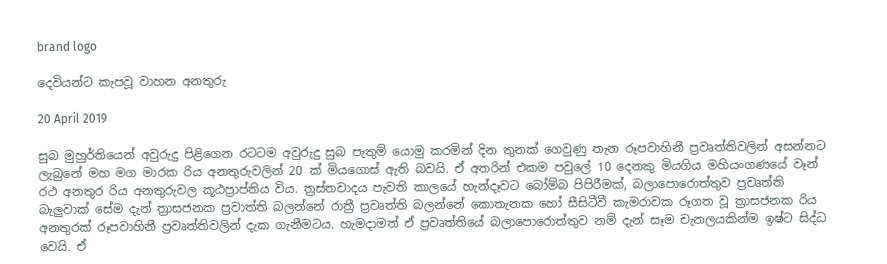brand logo

දෙවියන්ට කැපවූ වාහන අනතුරු

20 April 2019

සුබ මුහුර්තියෙන් අවුරුදු පිළිගෙන රටටම අවුරුදු සුබ පැතුම් යොමු කරමින් දින තුනක් ගෙවුණු තැන රූපවාහිනී ප්‍රවෘත්තිවලින් අසන්නට ලැබුනේ මහ මග මාරක රිය අනතුරුවලින් 20 ක් මියගොස් ඇති බවයි. ඒ අතරින් එකම පවුලේ 10 දෙනකු මියගිය මහියංගණයේ වෑන් රථ අනතුර රිය අනතුරුවල කූඨප්‍රාප්තිය විය. ත්‍රස්තවාදය පැවති කාලයේ හැන්දෑවට බෝම්බ පිපිරීමක්, බලාපොරොත්තුව ප්‍රවෘත්ති බැලුවාක් සේම දැන් ත්‍රාසජනක ප්‍රවාත්ති බලන්නේ රාත්‍රී ප්‍රවෘත්ති බලන්නේ කොතැනක හෝ සීසිටීවී කැමරාවක රූගත වූ ත්‍රාසජනක රිය අනතුරක් රූපවාහිනී ප්‍රවෘත්තිවලින් දැක ගැනීමටය. හැමදාමත් ඒ ප්‍රවෘත්තියේ බලාපොරොත්තුව නම් දැන් සෑම චැනලයකින්ම ඉෂ්ට සිද්ධ වෙයි. ඒ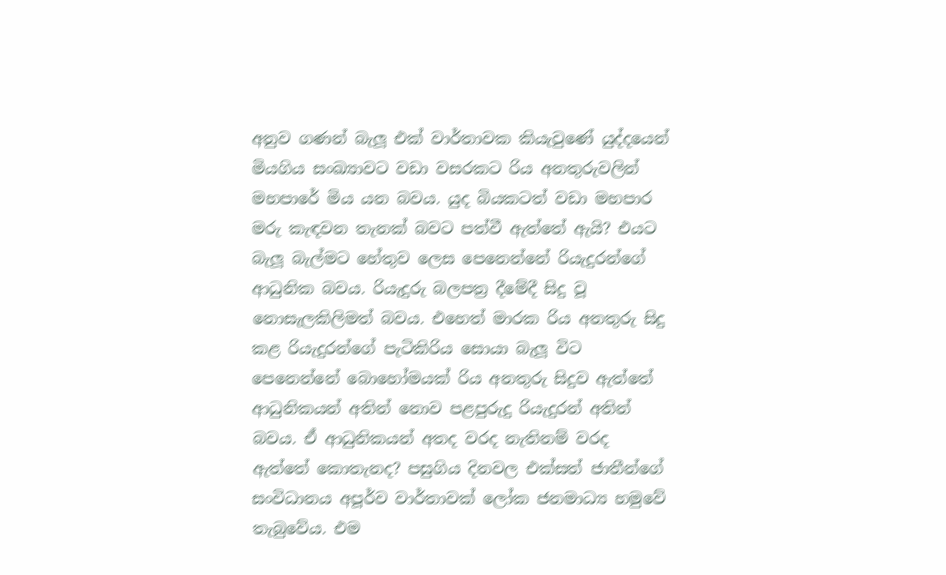අනුව ගණන් බැලූ එක් වාර්තාවක කියැවුණේ යුද්දයෙන් මියගිය සංඛ්‍යාවට වඩා වසරකට රිය අනතුරුවලින් මහපාරේ මිය යන බවය. යුද බියකටත් වඩා මහපාර මරු කැඳවන තැනක් බවට පත්වී ඇත්තේ ඇයි? එයට බැලූ බැල්මට හේතුව ලෙස පෙනෙන්නේ රියැදුරන්ගේ ආධුනික බවය. රියැදුරු බලපත්‍ර දීමේදී සිදු වූ නොසැලකිලිමත් බවය. එහෙත් මාරක රිය අනතුරු සිදු කළ රියැදුරන්ගේ පැටිකිරිය සොයා බැලූ විට පෙනෙන්නේ බොහෝමයක් රිය අනතුරු සිදුව ඇත්තේ ආධුනිකයන් අතින් නොව පළපුරුදු රියැදුරන් අතින් බවය. ඒ ආධුනිකයන් අතද වරද නැතිනම් වරද ඇත්තේ කොතැනද? පසුගිය දිනවල එක්සත් ජාතීන්ගේ සංවිධානය අපූර්ව වාර්තාවක් ලෝක ජනමාධ්‍ය හමුවේ තැබුවේය. එම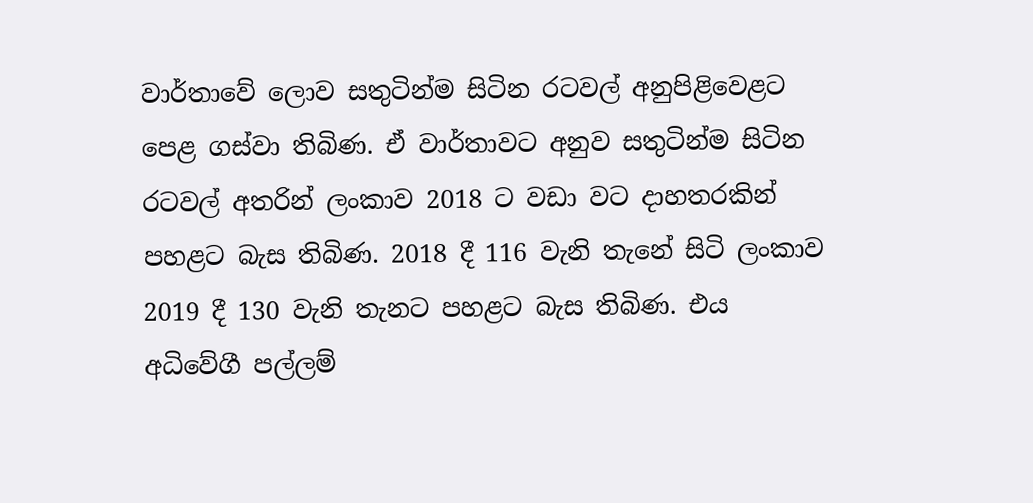වාර්තාවේ ලොව සතුටින්ම සිටින රටවල් අනුපිළිවෙළට පෙළ ගස්වා තිබිණ. ඒ වාර්තාවට අනුව සතුටින්ම සිටින රටවල් අතරින් ලංකාව 2018 ට වඩා වට දාහතරකින් පහළට බැස තිබිණ. 2018 දී 116 වැනි තැනේ සිටි ලංකාව 2019 දී 130 වැනි තැනට පහළට බැස තිබිණ. එය අධිවේගී පල්ලම්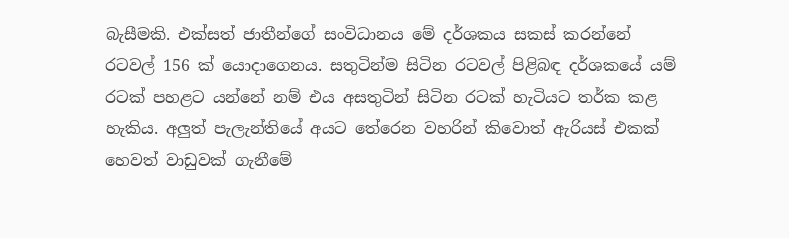බැසීමකි. එක්සත් ජාතීන්ගේ සංවිධානය මේ දර්ශකය සකස් කරන්නේ රටවල් 156 ක් යොදාගෙනය. සතුටින්ම සිටින රටවල් පිළිබඳ දර්ශකයේ යම් රටක් පහළට යන්නේ නම් එය අසතුටින් සිටින රටක් හැටියට තර්ක කළ හැකිය. අලුත් පැලැන්තියේ අයට තේරෙන වහරින් කිවොත් ඇරියස් එකක් හෙවත් වාඩුවක් ගැනීමේ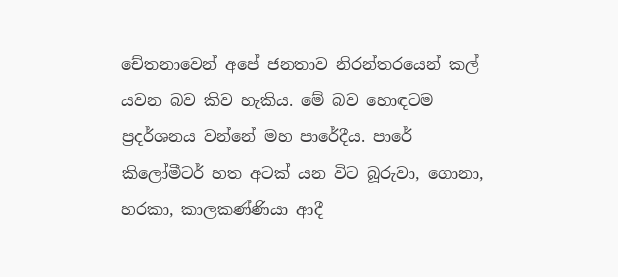චේතනාවෙන් අපේ ජනතාව නිරන්තරයෙන් කල් යවන බව කිව හැකිය. මේ බව හොඳටම ප්‍රදර්ශනය වන්නේ මහ පාරේදීය. පාරේ කිලෝමීටර් හත අටක් යන විට බූරුවා, ගොනා, හරකා, කාලකණ්ණියා ආදී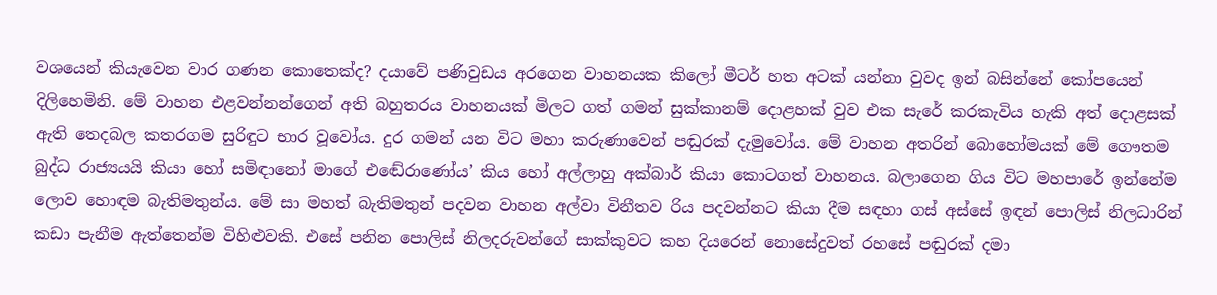වශයෙන් කියැවෙන වාර ගණන කොතෙක්ද? දයාවේ පණිවුඩය අරගෙන වාහනයක කිලෝ මීටර් හත අටක් යන්නා වුවද ඉන් බසින්නේ කෝපයෙන් දිලිහෙමිනි. මේ වාහන එළවන්නන්ගෙන් අති බහුතරය වාහනයක් මිලට ගත් ගමන් සුක්කානම් දොළහක් වුව එක සැරේ කරකැවිය හැකි අත් දොළසක් ඇති තෙදබල කතරගම සුරිඳුට භාර වූවෝය. දුර ගමන් යන විට මහා කරුණාවෙන් පඬුරක් දැමුවෝය. මේ වාහන අතරින් බොහෝමයක් මේ ගෞතම බුද්ධ රාජ්‍යයයි කියා හෝ සමිඳානෝ මාගේ එඬේරාණෝය’ කිය හෝ අල්ලාහු අක්බාර් කියා කොටගත් වාහනය. බලාගෙන ගිය විට මහපාරේ ඉන්නේම ලොව හොඳම බැතිමතුන්ය. මේ සා මහත් බැතිමතුන් පදවන වාහන අල්වා විනීතව රිය පදවන්නට කියා දීම සඳහා ගස් අස්සේ ඉඳන් පොලිස් නිලධාරින් කඩා පැනීම ඇත්තෙන්ම විහිළුවකි. එසේ පනින පොලිස් නිලදරුවන්ගේ සාක්කුවට කහ දියරෙන් නොසේදුවත් රහසේ පඬුරක් දමා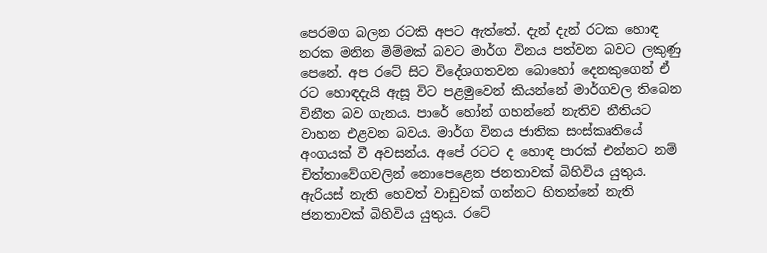පෙරමග බලන රටකි අපට ඇත්තේ. දැන් දැන් රටක හොඳ නරක මනින මිම්මක් බවට මාර්ග විනය පත්වන බවට ලකුණු පෙනේ. අප රටේ සිට විදේශගතවන බොහෝ දෙනකුගෙන් ඒ රට හොඳදැයි ඇසූ විට පළමුවෙන් කියන්නේ මාර්ගවල තිබෙන විනීත බව ගැනය. පාරේ හෝන් ගහන්නේ නැතිව නීතියට වාහන එළවන බවය. මාර්ග විනය ජාතික සංස්කෘතියේ අංගයක් වී අවසන්ය. අපේ රටට ද හොඳ පාරක් එන්නට නම් චිත්තාවේගවලින් නොපෙළෙන ජනතාවක් බිහිවිය යුතුය. ඇරියස් නැති හෙවත් වාඩුවක් ගන්නට හිතන්නේ නැති ජනතාවක් බිහිවිය යුතුය. රටේ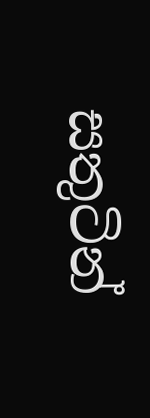සතුටින්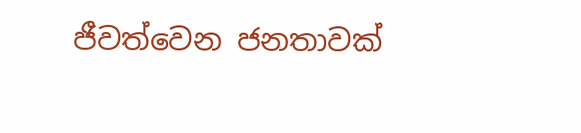ජීවත්වෙන ජනතාවක්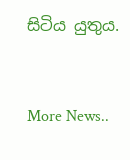සිටිය යුතුය.


More News..